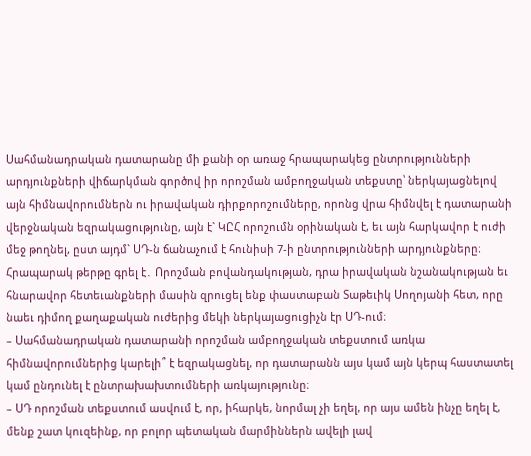Սահմանադրական դատարանը մի քանի օր առաջ հրապարակեց ընտրությունների արդյունքների վիճարկման գործով իր որոշման ամբողջական տեքստը՝ ներկայացնելով այն հիմնավորումներն ու իրավական դիրքորոշումները, որոնց վրա հիմնվել է դատարանի վերջնական եզրակացությունը, այն է` ԿԸՀ որոշումն օրինական է, եւ այն հարկավոր է ուժի մեջ թողնել, ըստ այդմ` ՍԴ-ն ճանաչում է հունիսի 7-ի ընտրությունների արդյունքները։
Հրապարակ թերթը գրել է․ Որոշման բովանդակության, դրա իրավական նշանակության եւ հնարավոր հետեւանքների մասին զրուցել ենք փաստաբան Տաթեւիկ Սողոյանի հետ, որը նաեւ դիմող քաղաքական ուժերից մեկի ներկայացուցիչն էր ՍԴ-ում։
– Սահմանադրական դատարանի որոշման ամբողջական տեքստում առկա հիմնավորումներից կարելի՞ է եզրակացնել, որ դատարանն այս կամ այն կերպ հաստատել կամ ընդունել է ընտրախախտումների առկայությունը։
– ՍԴ որոշման տեքստում ասվում է, որ, իհարկե, նորմալ չի եղել, որ այս ամեն ինչը եղել է, մենք շատ կուզեինք, որ բոլոր պետական մարմիններն ավելի լավ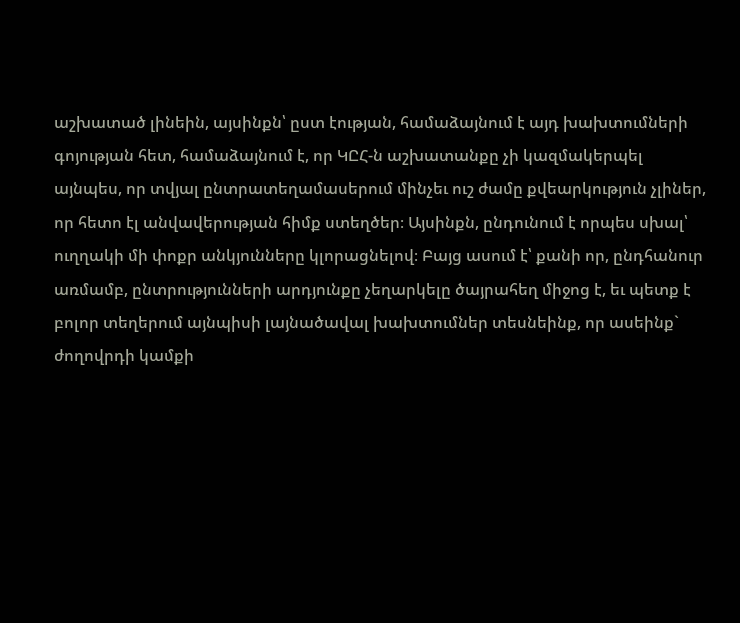աշխատած լինեին, այսինքն՝ ըստ էության, համաձայնում է այդ խախտումների գոյության հետ, համաձայնում է, որ ԿԸՀ-ն աշխատանքը չի կազմակերպել այնպես, որ տվյալ ընտրատեղամասերում մինչեւ ուշ ժամը քվեարկություն չլիներ, որ հետո էլ անվավերության հիմք ստեղծեր։ Այսինքն, ընդունում է որպես սխալ՝ ուղղակի մի փոքր անկյունները կլորացնելով։ Բայց ասում է՝ քանի որ, ընդհանուր առմամբ, ընտրությունների արդյունքը չեղարկելը ծայրահեղ միջոց է, եւ պետք է բոլոր տեղերում այնպիսի լայնածավալ խախտումներ տեսնեինք, որ ասեինք` ժողովրդի կամքի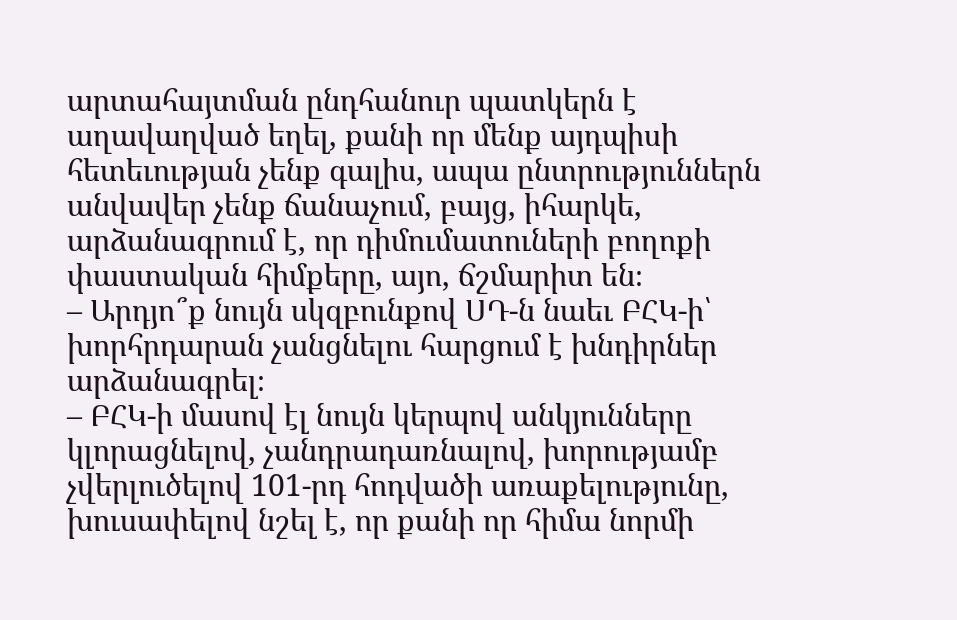արտահայտման ընդհանուր պատկերն է աղավաղված եղել, քանի որ մենք այդպիսի հետեւության չենք գալիս, ապա ընտրություններն անվավեր չենք ճանաչում, բայց, իհարկե, արձանագրում է, որ դիմումատուների բողոքի փաստական հիմքերը, այո, ճշմարիտ են։
– Արդյո՞ք նույն սկզբունքով ՍԴ-ն նաեւ ԲՀԿ-ի՝ խորհրդարան չանցնելու հարցում է խնդիրներ արձանագրել։
– ԲՀԿ-ի մասով էլ նույն կերպով անկյունները կլորացնելով, չանդրադառնալով, խորությամբ չվերլուծելով 101-րդ հոդվածի առաքելությունը, խուսափելով նշել է, որ քանի որ հիմա նորմի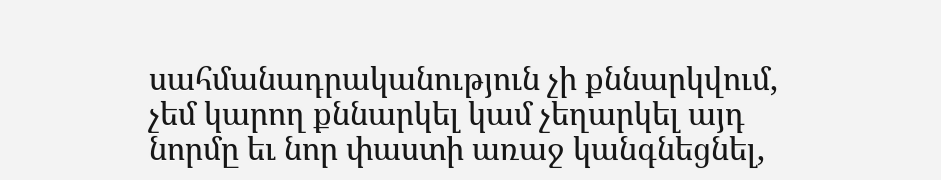սահմանադրականություն չի քննարկվում, չեմ կարող քննարկել կամ չեղարկել այդ նորմը եւ նոր փաստի առաջ կանգնեցնել,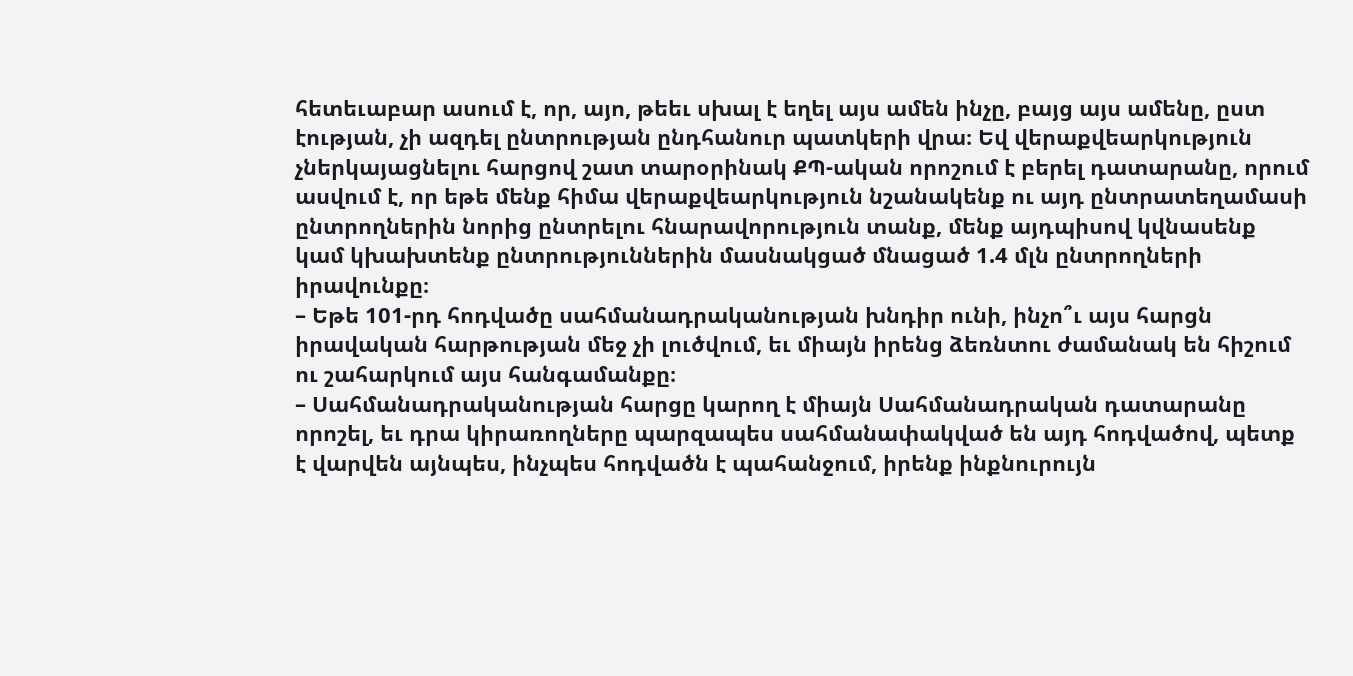հետեւաբար ասում է, որ, այո, թեեւ սխալ է եղել այս ամեն ինչը, բայց այս ամենը, ըստ էության, չի ազդել ընտրության ընդհանուր պատկերի վրա։ Եվ վերաքվեարկություն չներկայացնելու հարցով շատ տարօրինակ ՔՊ-ական որոշում է բերել դատարանը, որում ասվում է, որ եթե մենք հիմա վերաքվեարկություն նշանակենք ու այդ ընտրատեղամասի ընտրողներին նորից ընտրելու հնարավորություն տանք, մենք այդպիսով կվնասենք կամ կխախտենք ընտրություններին մասնակցած մնացած 1.4 մլն ընտրողների իրավունքը։
– Եթե 101-րդ հոդվածը սահմանադրականության խնդիր ունի, ինչո՞ւ այս հարցն իրավական հարթության մեջ չի լուծվում, եւ միայն իրենց ձեռնտու ժամանակ են հիշում ու շահարկում այս հանգամանքը։
– Սահմանադրականության հարցը կարող է միայն Սահմանադրական դատարանը որոշել, եւ դրա կիրառողները պարզապես սահմանափակված են այդ հոդվածով, պետք է վարվեն այնպես, ինչպես հոդվածն է պահանջում, իրենք ինքնուրույն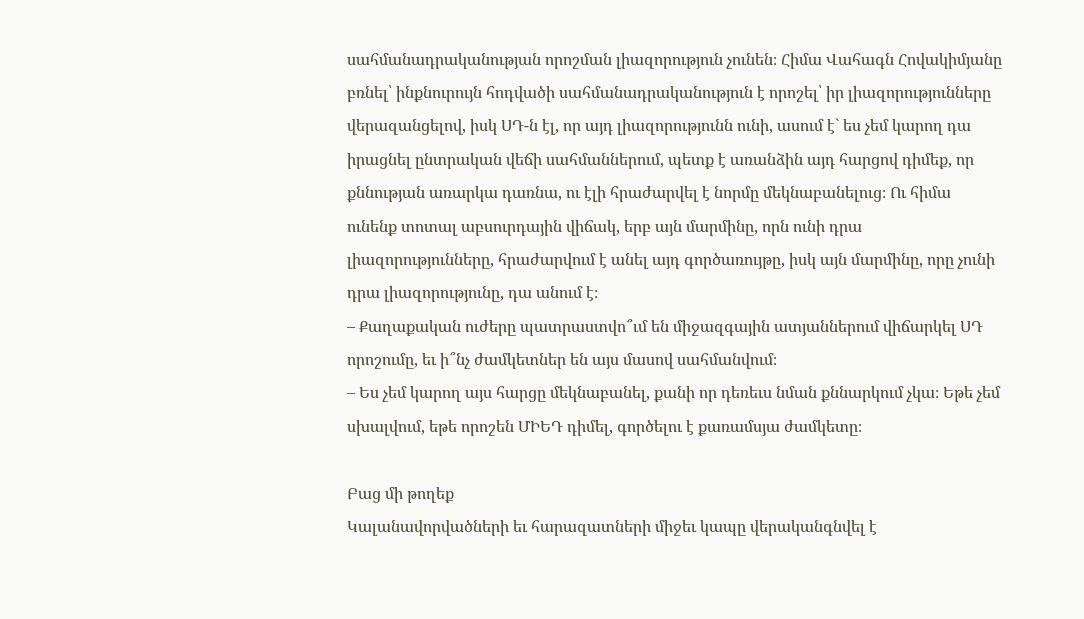սահմանադրականության որոշման լիազորություն չունեն։ Հիմա Վահագն Հովակիմյանը բռնել՝ ինքնուրույն հոդվածի սահմանադրականություն է որոշել՝ իր լիազորությունները վերազանցելով, իսկ ՍԴ-ն էլ, որ այդ լիազորությունն ունի, ասում է` ես չեմ կարող դա իրացնել ընտրական վեճի սահմաններում, պետք է առանձին այդ հարցով դիմեք, որ քննության առարկա դառնա, ու էլի հրաժարվել է նորմը մեկնաբանելուց։ Ու հիմա ունենք տոտալ աբսուրդային վիճակ, երբ այն մարմինը, որն ունի դրա լիազորությունները, հրաժարվում է անել այդ գործառույթը, իսկ այն մարմինը, որը չունի դրա լիազորությունը, դա անում է։
– Քաղաքական ուժերը պատրաստվո՞ւմ են միջազգային ատյաններում վիճարկել ՍԴ որոշումը, եւ ի՞նչ ժամկետներ են այս մասով սահմանվում։
– Ես չեմ կարող այս հարցը մեկնաբանել, քանի որ դեռեւս նման քննարկում չկա։ Եթե չեմ սխալվում, եթե որոշեն ՄԻԵԴ դիմել, գործելու է քառամսյա ժամկետը։

Բաց մի թողեք
Կալանավորվածների եւ հարազատների միջեւ կապը վերականգնվել է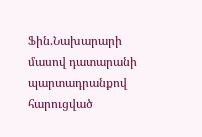Ֆին.Նախարարի մասով դատարանի պարտադրանքով հարուցված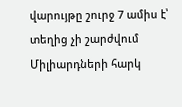վարույթը շուրջ 7 ամիս է՝ տեղից չի շարժվում
Միլիարդների հարկ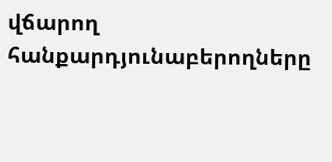վճարող հանքարդյունաբերողները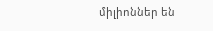միլիոններ են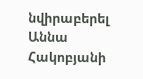նվիրաբերել Աննա Հակոբյանի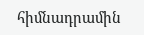հիմնադրամին